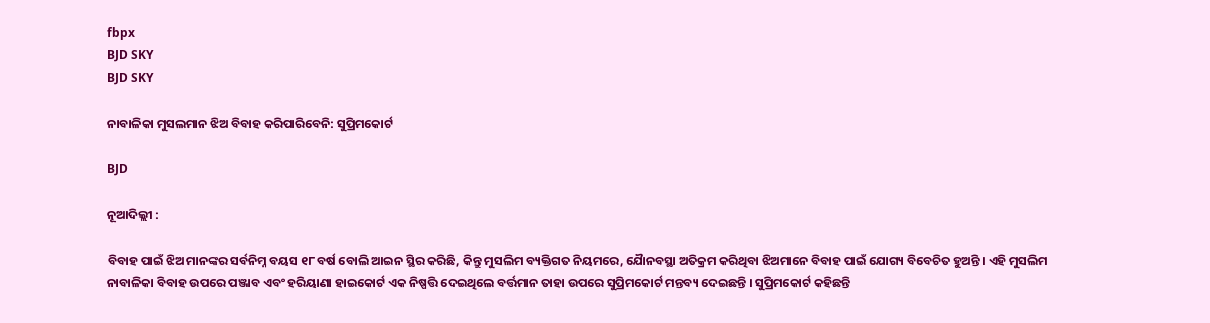fbpx
BJD SKY
BJD SKY

ନାବାଳିକା ମୁସଲମାନ ଝିଅ ବିବାହ କରିପାରିବେନି: ସୁପ୍ରିମକୋର୍ଟ

BJD

ନୂଆଦିଲ୍ଲୀ :

ବିବାହ ପାଇଁ ଝିଅ ମାନଙ୍କର ସର୍ବନିମ୍ନ ବୟସ ୧୮ ବର୍ଷ ବୋଲି ଆଇନ ସ୍ଥିର କରିଛି, କିନ୍ତୁ ମୁସଲିମ ବ୍ୟକ୍ତିଗତ ନିୟମରେ, ଯୋୖନବସ୍ଥା ଅତିକ୍ରମ କରିଥିବା ଝିଅମାନେ ବିବାହ ପାଇଁ ଯୋଗ୍ୟ ବିବେଚିତ ହୁଅନ୍ତି । ଏହି ମୁସଲିମ ନାବାଳିକା ବିବାହ ଉପରେ ପଞ୍ଜାବ ଏବଂ ହରିୟାଣା ହାଇକୋର୍ଟ ଏକ ନିଷ୍ପତ୍ତି ଦେଇଥିଲେ ବର୍ତ୍ତମାନ ତାହା ଉପରେ ସୁପ୍ରିମକୋର୍ଟ ମନ୍ତବ୍ୟ ଦେଇଛନ୍ତି । ସୁପ୍ରିମକୋର୍ଟ କହିଛନ୍ତି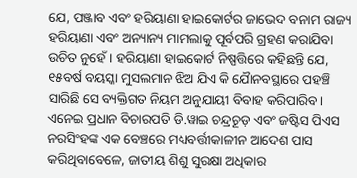ଯେ, ପଞ୍ଜାବ ଏବଂ ହରିୟାଣା ହାଇକୋର୍ଟର ଜାଭେଦ ବନାମ ରାଜ୍ୟ ହରିୟାଣା ଏବଂ ଅନ୍ୟାନ୍ୟ ମାମଲାକୁ ପୂର୍ବପରି ଗ୍ରହଣ କରାଯିବା ଉଚିତ ନୁହେଁ । ହରିୟାଣା ହାଇକୋର୍ଟ ନିଷ୍ପତ୍ତିରେ କହିଛନ୍ତି ଯେ, ୧୫ବର୍ଷ ବୟସ୍କା ମୁସଲମାନ ଝିଅ ଯିଏ କି ଯୋୖନବସ୍ଥାରେ ପହଞ୍ଚି ସାରିଛି ସେ ବ୍ୟକ୍ତିଗତ ନିୟମ ଅନୁଯାୟୀ ବିବାହ କରିପାରିବ। ଏନେଇ ପ୍ରଧାନ ବିଚାରପତି ଡି.ୱାଇ ଚନ୍ଦ୍ରଚୂଡ଼ ଏବଂ ଜଷ୍ଟିସ ପିଏସ ନରସିଂହଙ୍କ ଏକ ବେଞ୍ଚରେ ମଧ୍ୟବର୍ତ୍ତୀକାଳୀନ ଆଦେଶ ପାସ କରିଥିବାବେଳେ, ଜାତୀୟ ଶିଶୁ ସୁରକ୍ଷା ଅଧିକାର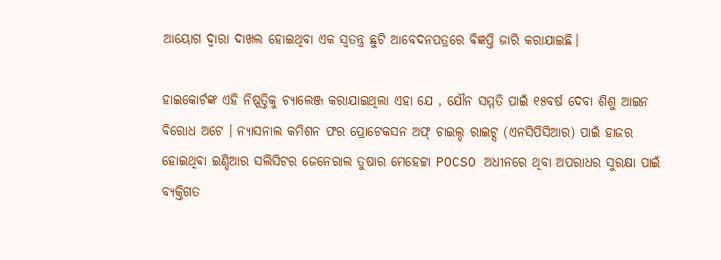ଆୟୋଗ ଦ୍ୱାରା ଦାଖଲ ହୋଇଥିବା ଏକ ସ୍ୱତନ୍ତ୍ର ଛୁଟି ଆବେଦନପତ୍ରରେ ବିଜ୍ଞପ୍ତି ଜାରି କରାଯାଇଛି।

ହାଇକୋର୍ଟଙ୍କ ଏହି ନିଷ୍ପତ୍ତିକୁ ଚ୍ୟାଲେଞ୍ଜ କରାଯାଇଥିଲା ଏହା ଯେ , ଯୌନ ସମ୍ମତି ପାଇଁ ୧୫ବର୍ଷ ଦେବା ଶିଶୁ ଆଇନ ବିରୋଧ ଅଟେ । ନ୍ୟାସନାଲ କମିଶନ ଫର ପ୍ରୋଟେକସନ ଅଫ୍ ଚାଇଲ୍ଡ ରାଇଟ୍ସ (ଏନସିପିସିଆର) ପାଇଁ ହାଜର ହୋଇଥିବା ଇଣ୍ଡିଆର ସଲିସିଟର ଜେନେରାଲ ତୁଷାର ମେହେଟ୍ଟା POCSO ଅଧୀନରେ ଥିବା ଅପରାଧର ସୁରକ୍ଷା ପାଇଁ ବ୍ୟକ୍ତିଗତ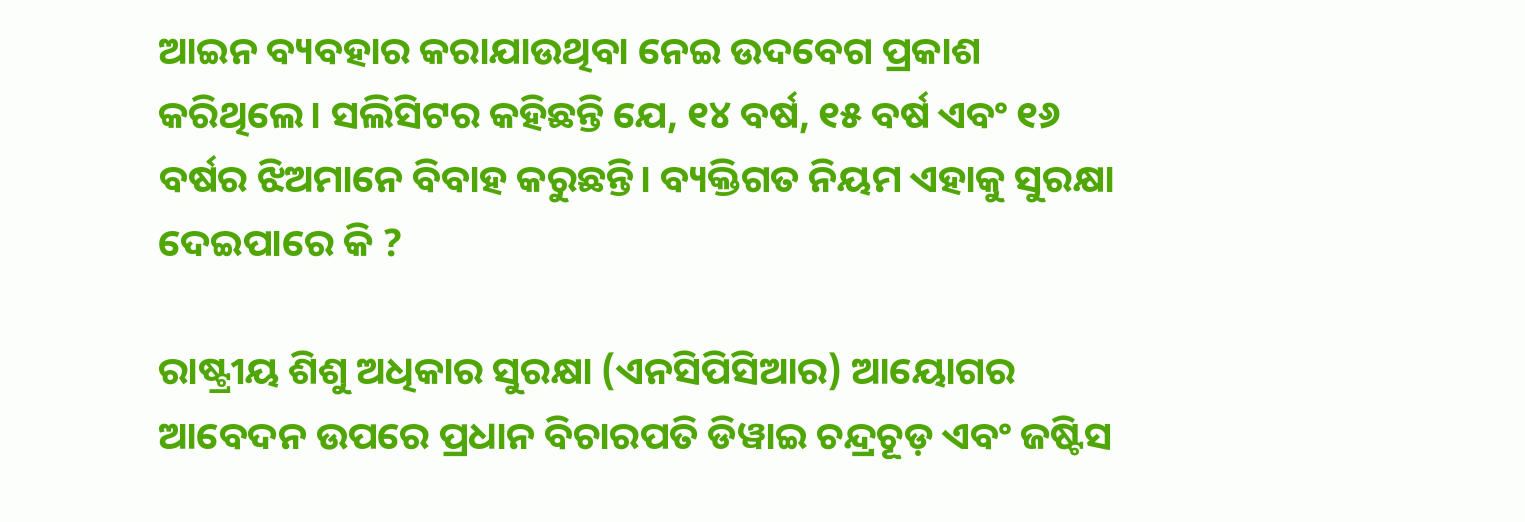ଆଇନ ବ୍ୟବହାର କରାଯାଉଥିବା ନେଇ ଉଦବେଗ ପ୍ରକାଶ କରିଥିଲେ। ସଲିସିଟର କହିଛନ୍ତି ଯେ, ୧୪ ବର୍ଷ, ୧୫ ବର୍ଷ ଏବଂ ୧୬ ବର୍ଷର ଝିଅମାନେ ବିବାହ କରୁଛନ୍ତି। ବ୍ୟକ୍ତିଗତ ନିୟମ ଏହାକୁ ସୁରକ୍ଷା ଦେଇପାରେ କି ?

ରାଷ୍ଟ୍ରୀୟ ଶିଶୁ ଅଧିକାର ସୁରକ୍ଷା (ଏନସିପିସିଆର) ଆୟୋଗର ଆବେଦନ ଉପରେ ପ୍ରଧାନ ବିଚାରପତି ଡିୱାଇ ଚନ୍ଦ୍ରଚୂଡ଼ ଏବଂ ଜଷ୍ଟିସ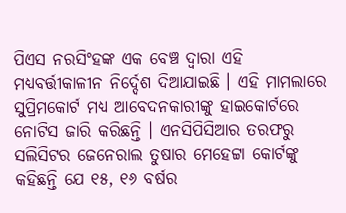ପିଏସ ନରସିଂହଙ୍କ ଏକ ବେଞ୍ଚ ଦ୍ୱାରା ଏହି ମଧ୍ୟବର୍ତ୍ତୀକାଳୀନ ନିର୍ଦ୍ଦେଶ ଦିଆଯାଇଛି । ଏହି ମାମଲାରେ ସୁପ୍ରିମକୋର୍ଟ ମଧ୍ୟ ଆବେଦନକାରୀଙ୍କୁ ହାଇକୋର୍ଟରେ ନୋଟିସ ଜାରି କରିଛନ୍ତି । ଏନସିପିସିଆର ତରଫରୁ ସଲିସିଟର ଜେନେରାଲ ତୁଷାର ମେହେଟ୍ଟା କୋର୍ଟଙ୍କୁ କହିଛନ୍ତି ଯେ ୧୫, ୧୬ ବର୍ଷର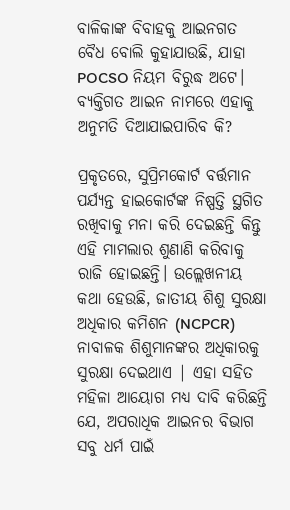ବାଳିକାଙ୍କ ବିବାହକୁ ଆଇନଗତ ବୈଧ ବୋଲି କୁହାଯାଉଛି, ଯାହା POCSO ନିୟମ ବିରୁଦ୍ଧ ଅଟେ। ବ୍ୟକ୍ତିଗତ ଆଇନ ନାମରେ ଏହାକୁ ଅନୁମତି ଦିଆଯାଇପାରିବ କି?

ପ୍ରକୃତରେ, ସୁପ୍ରିମକୋର୍ଟ ବର୍ତ୍ତମାନ ପର୍ଯ୍ୟନ୍ତ ହାଇକୋର୍ଟଙ୍କ ନିଷ୍ପତ୍ତି ସ୍ଥଗିତ ରଖିବାକୁ ମନା କରି ଦେଇଛନ୍ତି କିନ୍ତୁ ଏହି ମାମଲାର ଶୁଣାଣି କରିବାକୁ ରାଜି ହୋଇଛନ୍ତି। ଉଲ୍ଲେଖନୀୟ କଥା ହେଉଛି, ଜାତୀୟ ଶିଶୁ ସୁରକ୍ଷା ଅଧିକାର କମିଶନ (NCPCR) ନାବାଳକ ଶିଶୁମାନଙ୍କର ଅଧିକାରକୁ ସୁରକ୍ଷା ଦେଇଥାଏ | ଏହା ସହିତ ମହିଳା ଆୟୋଗ ମଧ୍ୟ ଦାବି କରିଛନ୍ତି ଯେ, ଅପରାଧିକ ଆଇନର ବିଭାଗ ସବୁ ଧର୍ମ ପାଇଁ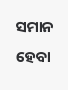ସମାନ ହେବା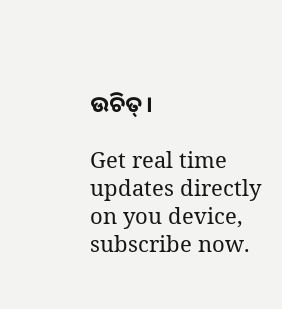ଉଚିତ୍।

Get real time updates directly on you device, subscribe now.